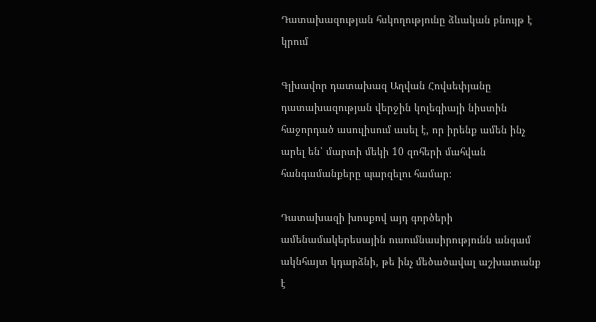Դատախազության հսկողությունը ձևական բնույթ է կրում

Գլխավոր դատախազ Աղվան Հովսեփյանը դատախազության վերջին կոլեգիայի նիստին հաջորդած ասուլիսում ասել է, որ իրենք ամեն ինչ արել են՝ մարտի մեկի 10 զոհերի մահվան հանգամանքերը պարզելու համար։

Դատախազի խոսքով այդ գործերի ամենամակերեսային ուսումնասիրությունն անգամ ակնհայտ կդարձնի, թե ինչ մեծածավալ աշխատանք է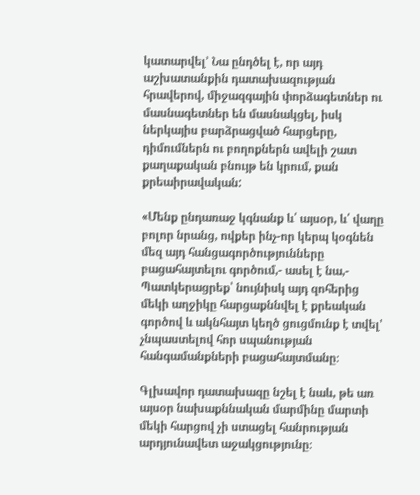կատարվել՚ Նա ընդծել է, որ այդ աշխատանքին դատախազության հրավերով, միջազգային փորձագետներ ու մասնագետներ են մասնակցել, իսկ ներկայիս բարձրացված հարցերը, դիմումներն ու բողոքներն ավելի շատ քաղաքական բնույթ են կրում, քան քրեաիրավական:

«Մենք ընդառաջ կգնանք և՛ այսօր, և՛ վաղը բոլոր նրանց, ովքեր ինչ-որ կերպ կօգնեն մեզ այդ հանցագործությունները բացահայտելու գործում,- ասել է նա,- Պատկերացրեք՝ նույնիսկ այդ զոհերից մեկի աղջիկը հարցաքննվել է քրեական գործով և ակնհայտ կեղծ ցուցմունք է տվել' չնպաստելով հոր սպանության հանգամանքների բացահայտմանը։

Գլխավոր դատախազը նշել է նաև, թե առ այսօր նախաքննական մարմինը մարտի մեկի հարցով չի ստացել հանրության  արդյունավետ աջակցությունը։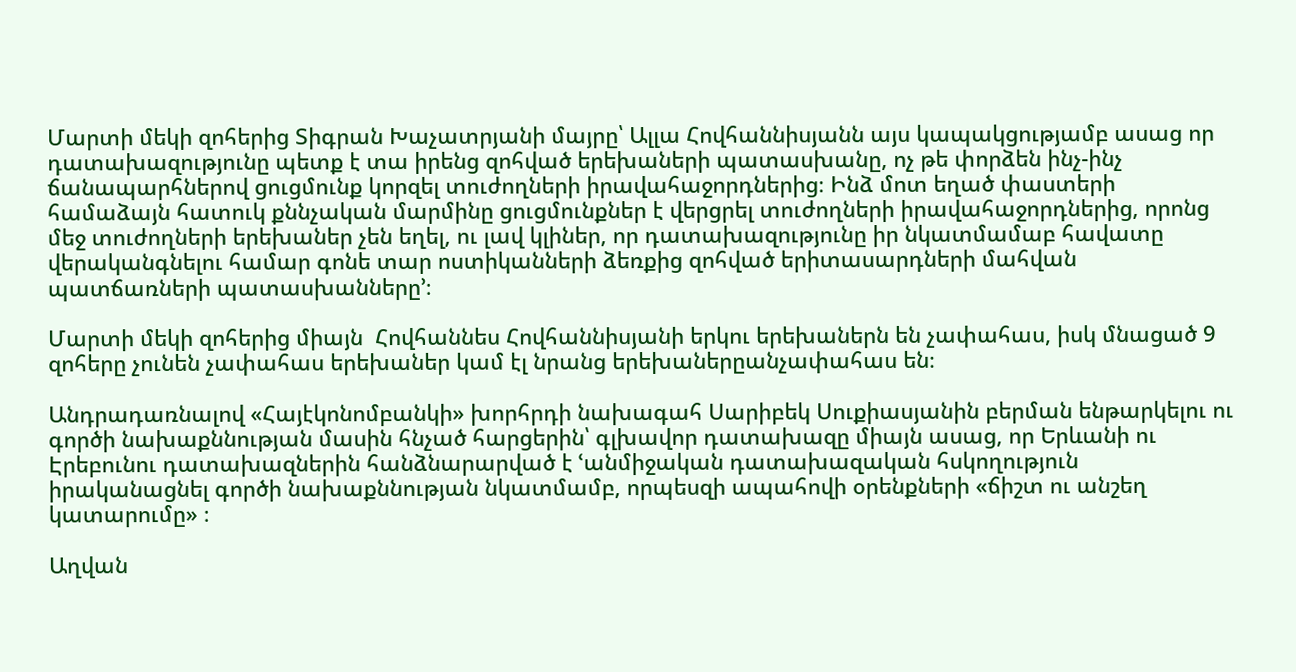Մարտի մեկի զոհերից Տիգրան Խաչատրյանի մայրը՝ Ալլա Հովհաննիսյանն այս կապակցությամբ ասաց որ դատախազությունը պետք է տա իրենց զոհված երեխաների պատասխանը, ոչ թե փորձեն ինչ-ինչ ճանապարհներով ցուցմունք կորզել տուժողների իրավահաջորդներից։ Ինձ մոտ եղած փաստերի համաձայն հատուկ քննչական մարմինը ցուցմունքներ է վերցրել տուժողների իրավահաջորդներից, որոնց մեջ տուժողների երեխաներ չեն եղել, ու լավ կլիներ, որ դատախազությունը իր նկատմամաբ հավատը վերականգնելու համար գոնե տար ոստիկանների ձեռքից զոհված երիտասարդների մահվան պատճառների պատասխանները՚։

Մարտի մեկի զոհերից միայն  Հովհաննես Հովհաննիսյանի երկու երեխաներն են չափահաս, իսկ մնացած 9 զոհերը չունեն չափահաս երեխաներ կամ էլ նրանց երեխաներըանչափահաս են։

Անդրադառնալով «Հայէկոնոմբանկի» խորհրդի նախագահ Սարիբեկ Սուքիասյանին բերման ենթարկելու ու գործի նախաքննության մասին հնչած հարցերին՝ գլխավոր դատախազը միայն ասաց, որ Երևանի ու Էրեբունու դատախազներին հանձնարարված է ՙանմիջական դատախազական հսկողություն իրականացնել գործի նախաքննության նկատմամբ, որպեսզի ապահովի օրենքների «ճիշտ ու անշեղ կատարումը» ։

Աղվան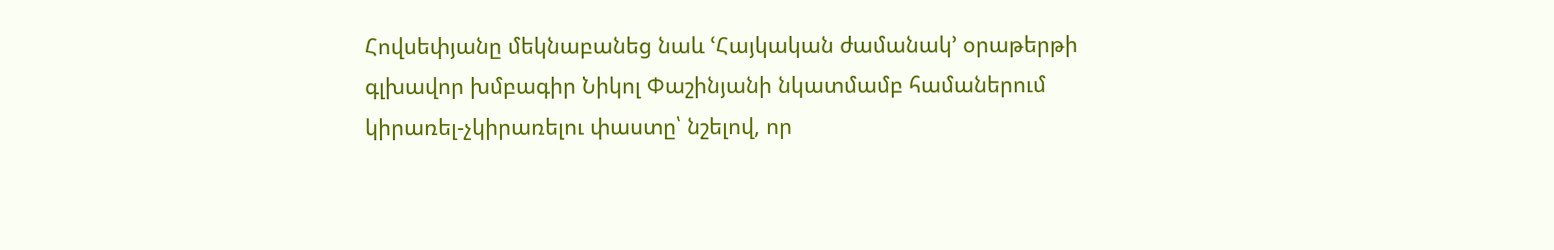Հովսեփյանը մեկնաբանեց նաև ՙՀայկական ժամանակ՚ օրաթերթի գլխավոր խմբագիր Նիկոլ Փաշինյանի նկատմամբ համաներում կիրառել-չկիրառելու փաստը՝ նշելով, որ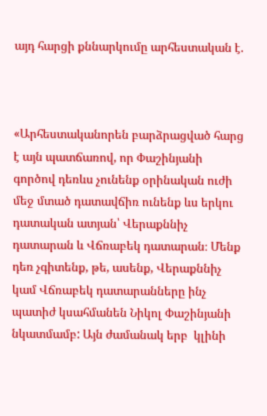այդ հարցի քննարկումը արհեստական է.



«Արհեստականորեն բարձրացված հարց է այն պատճառով, որ Փաշինյանի գործով դեռևս չունենք օրինական ուժի մեջ մտած դատավճիռ ունենք ևս երկու դատական ատյան՝ Վերաքննիչ դատարան և Վճռաբեկ դատարան։ Մենք դեռ չգիտենք, թե, ասենք, Վերաքննիչ կամ Վճռաբեկ դատարանները ինչ պատիժ կսահմանեն Նիկոլ Փաշինյանի նկատմամբ: Այն ժամանակ երբ  կլինի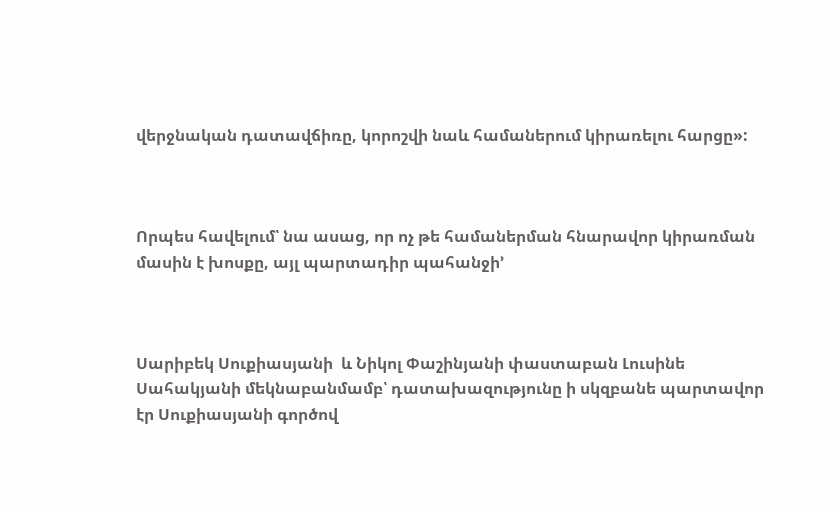վերջնական դատավճիռը, կորոշվի նաև համաներում կիրառելու հարցը»:



Որպես հավելում՝ նա ասաց, որ ոչ թե համաներման հնարավոր կիրառման մասին է խոսքը, այլ պարտադիր պահանջի՚



Սարիբեկ Սուքիասյանի  և Նիկոլ Փաշինյանի փաստաբան Լուսինե Սահակյանի մեկնաբանմամբ՝ դատախազությունը ի սկզբանե պարտավոր էր Սուքիասյանի գործով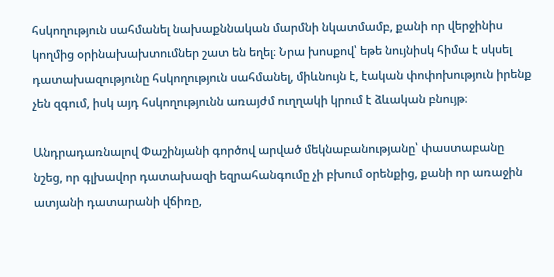հսկողություն սահմանել նախաքննական մարմնի նկատմամբ, քանի որ վերջինիս կողմից օրինախախտումներ շատ են եղել։ Նրա խոսքով՝ եթե նույնիսկ հիմա է սկսել դատախազությունը հսկողություն սահմանել, միևնույն է, էական փոփոխություն իրենք չեն զգում, իսկ այդ հսկողությունն առայժմ ուղղակի կրում է ձևական բնույթ։

Անդրադառնալով Փաշինյանի գործով արված մեկնաբանությանը՝ փաստաբանը նշեց, որ գլխավոր դատախազի եզրահանգումը չի բխում օրենքից, քանի որ առաջին ատյանի դատարանի վճիռը,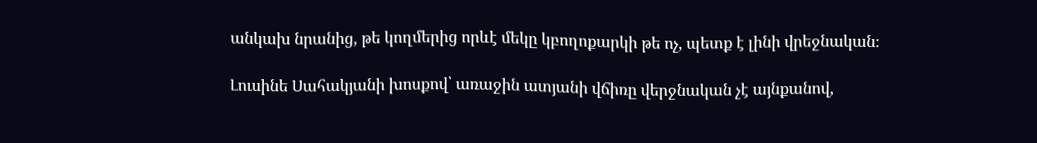անկախ նրանից, թե կողմերից որևէ մեկը կբողոքարկի թե ոչ, պետք է լինի վրեջնական։

Լուսինե Սահակյանի խոսքով՝ առաջին ատյանի վճիռը վերջնական չէ այնքանով,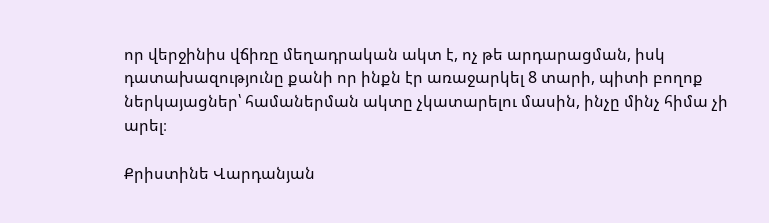որ վերջինիս վճիռը մեղադրական ակտ է, ոչ թե արդարացման, իսկ դատախազությունը քանի որ ինքն էր առաջարկել 8 տարի, պիտի բողոք ներկայացներ՝ համաներման ակտը չկատարելու մասին, ինչը մինչ հիմա չի արել։

Քրիստինե Վարդանյան